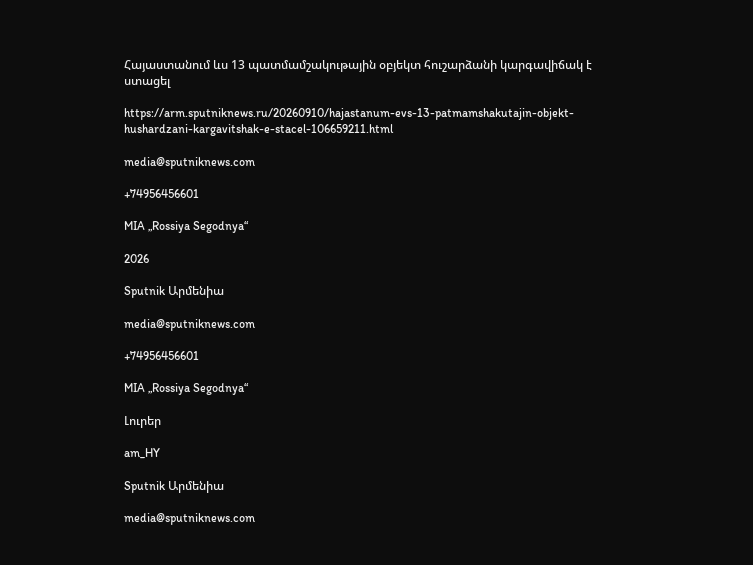Հայաստանում ևս 13 պատմամշակութային օբյեկտ հուշարձանի կարգավիճակ է ստացել

https://arm.sputniknews.ru/20260910/hajastanum-evs-13-patmamshakutajin-objekt-hushardzani-kargavitshak-e-stacel-106659211.html

media@sputniknews.com

+74956456601

MIA „Rossiya Segodnya“

2026

Sputnik Արմենիա

media@sputniknews.com

+74956456601

MIA „Rossiya Segodnya“

Լուրեր

am_HY

Sputnik Արմենիա

media@sputniknews.com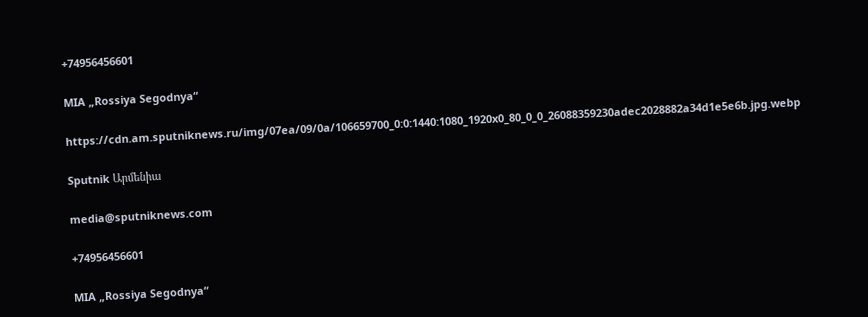+74956456601

MIA „Rossiya Segodnya“

https://cdn.am.sputniknews.ru/img/07ea/09/0a/106659700_0:0:1440:1080_1920x0_80_0_0_26088359230adec2028882a34d1e5e6b.jpg.webp

Sputnik Արմենիա

media@sputniknews.com

+74956456601

MIA „Rossiya Segodnya“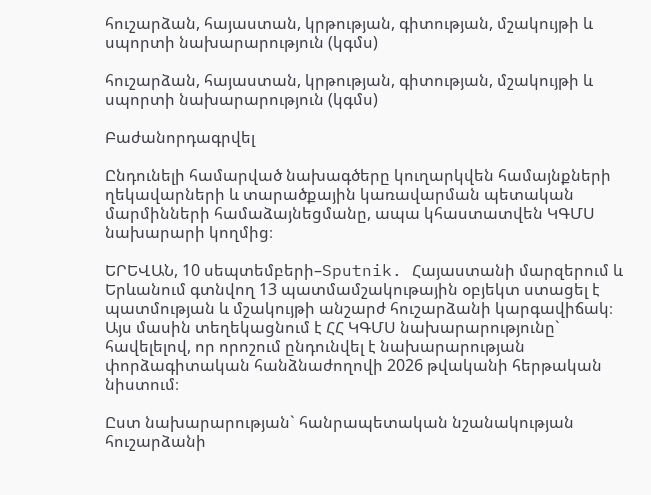հուշարձան, հայաստան, կրթության, գիտության, մշակույթի և սպորտի նախարարություն (կգմս)

հուշարձան, հայաստան, կրթության, գիտության, մշակույթի և սպորտի նախարարություն (կգմս)

Բաժանորդագրվել

Ընդունելի համարված նախագծերը կուղարկվեն համայնքների ղեկավարների և տարածքային կառավարման պետական մարմինների համաձայնեցմանը, ապա կհաստատվեն ԿԳՄՍ նախարարի կողմից։

ԵՐԵՎԱՆ, 10 սեպտեմբերի–Sputnik. Հայաստանի մարզերում և Երևանում գտնվող 13 պատմամշակութային օբյեկտ ստացել է պատմության և մշակույթի անշարժ հուշարձանի կարգավիճակ։ Այս մասին տեղեկացնում է ՀՀ ԿԳՄՍ նախարարությունը` հավելելով, որ որոշում ընդունվել է նախարարության փորձագիտական հանձնաժողովի 2026 թվականի հերթական նիստում։

Ըստ նախարարության` հանրապետական նշանակության հուշարձանի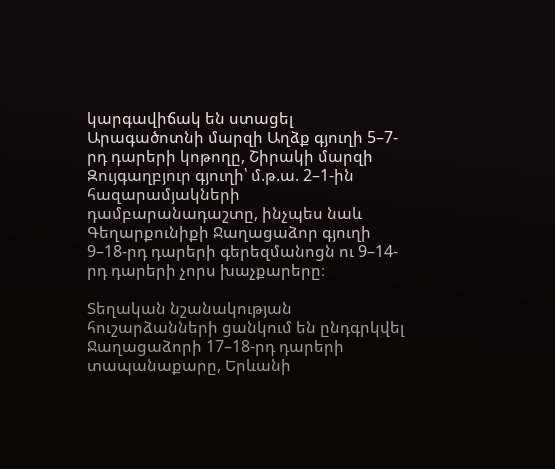կարգավիճակ են ստացել Արագածոտնի մարզի Աղձք գյուղի 5–7-րդ դարերի կոթողը, Շիրակի մարզի Զույգաղբյուր գյուղի՝ մ.թ.ա. 2–1-ին հազարամյակների դամբարանադաշտը, ինչպես նաև Գեղարքունիքի Ջաղացաձոր գյուղի 9–18-րդ դարերի գերեզմանոցն ու 9–14-րդ դարերի չորս խաչքարերը։

Տեղական նշանակության հուշարձանների ցանկում են ընդգրկվել Ջաղացաձորի 17–18-րդ դարերի տապանաքարը, Երևանի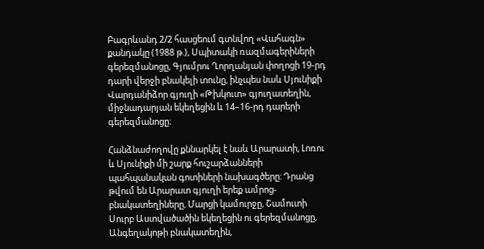Բագրևանդ 2/2 հասցեում գտնվող «Վահագն» քանդակը (1988 թ.), Սպիտակի ռազմագերիների գերեզմանոցը, Գյումրու Ղորղանյան փողոցի 19-րդ դարի վերջի բնակելի տունը, ինչպես նաև Սյունիքի Վարդանիձոր գյուղի «Թխկուտ» գյուղատեղին, միջնադարյան եկեղեցին և 14–16-րդ դարերի գերեզմանոցը։

Հանձնաժողովը քննարկել է նաև Արարատի, Լոռու և Սյունիքի մի շարք հուշարձանների պահպանական գոտիների նախագծերը։ Դրանց թվում են Արարատ գյուղի երեք ամրոց-բնակատեղիները, Մարցի կամուրջը, Շամուտի Սուրբ Աստվածածին եկեղեցին ու գերեզմանոցը, Անգեղակոթի բնակատեղին,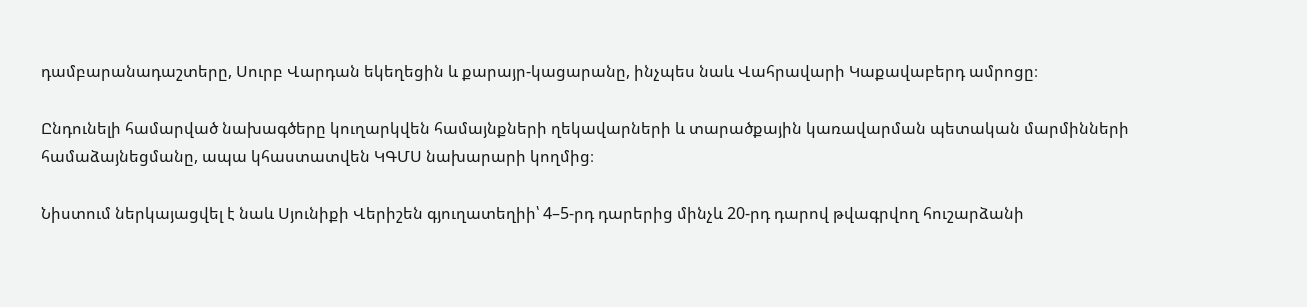դամբարանադաշտերը, Սուրբ Վարդան եկեղեցին և քարայր-կացարանը, ինչպես նաև Վահրավարի Կաքավաբերդ ամրոցը։

Ընդունելի համարված նախագծերը կուղարկվեն համայնքների ղեկավարների և տարածքային կառավարման պետական մարմինների համաձայնեցմանը, ապա կհաստատվեն ԿԳՄՍ նախարարի կողմից։

Նիստում ներկայացվել է նաև Սյունիքի Վերիշեն գյուղատեղիի՝ 4–5-րդ դարերից մինչև 20-րդ դարով թվագրվող հուշարձանի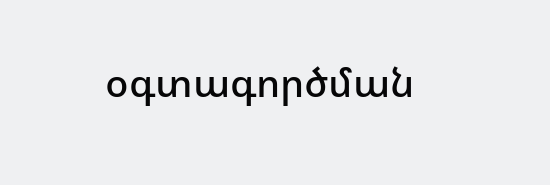օգտագործման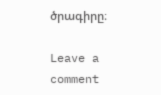ծրագիրը։

Leave a comment